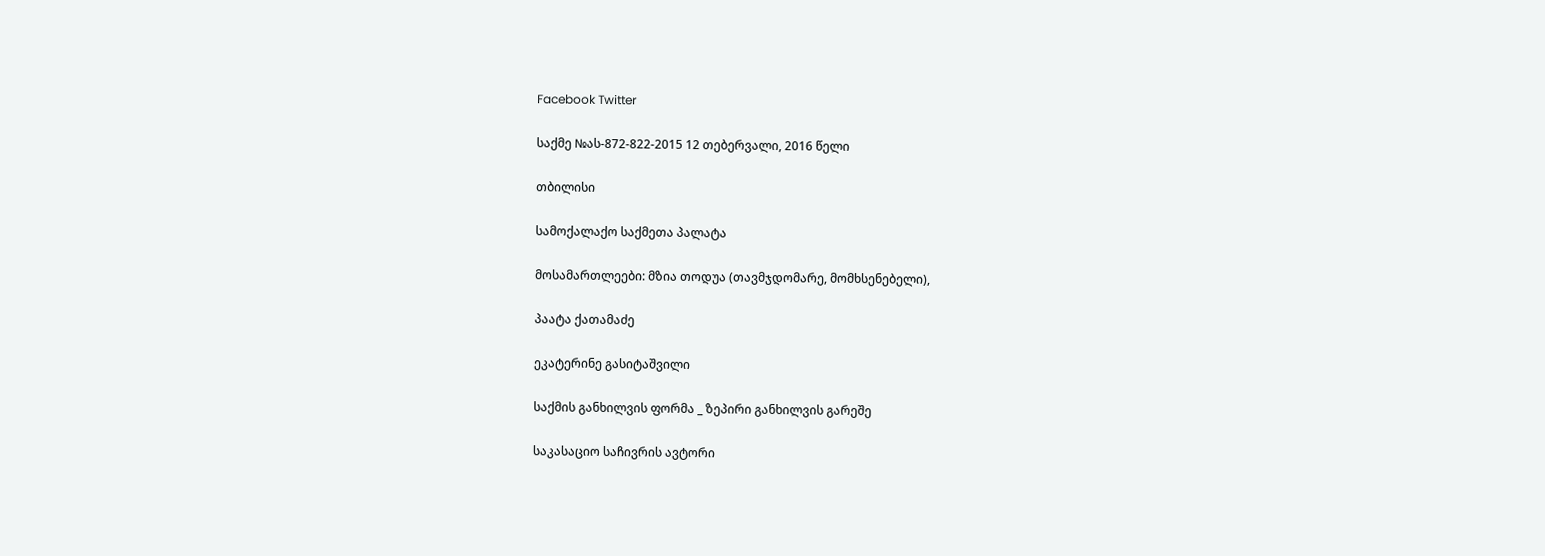Facebook Twitter

საქმე №ას-872-822-2015 12 თებერვალი, 2016 წელი

თბილისი

სამოქალაქო საქმეთა პალატა

მოსამართლეები: მზია თოდუა (თავმჯდომარე, მომხსენებელი),

პაატა ქათამაძე

ეკატერინე გასიტაშვილი

საქმის განხილვის ფორმა _ ზეპირი განხილვის გარეშე

საკასაციო საჩივრის ავტორი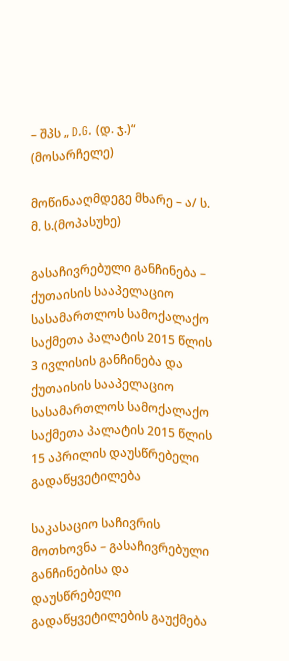– შპს „ D.G. (დ. ჯ.)“ (მოსარჩელე)

მოწინააღმდეგე მხარე – ა/ ს. მ. ს.(მოპასუხე)

გასაჩივრებული განჩინება – ქუთაისის სააპელაციო სასამართლოს სამოქალაქო საქმეთა პალატის 2015 წლის 3 ივლისის განჩინება და ქუთაისის სააპელაციო სასამართლოს სამოქალაქო საქმეთა პალატის 2015 წლის 15 აპრილის დაუსწრებელი გადაწყვეტილება

საკასაციო საჩივრის მოთხოვნა – გასაჩივრებული განჩინებისა და დაუსწრებელი გადაწყვეტილების გაუქმება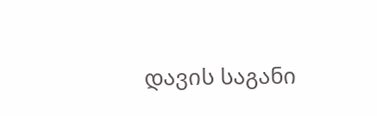დავის საგანი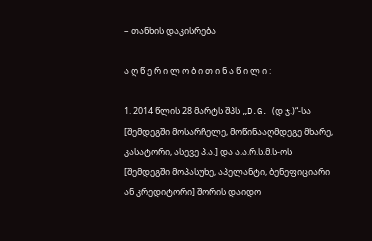– თანხის დაკისრება

ა ღ წ ე რ ი ლ ო ბ ი თ ი ნ ა წ ი ლ ი :

1. 2014 წლის 28 მარტს შპს „D.G. (დ ჯ.)“-სა [შემდეგში მოსარჩელე, მოწინააღმდეგე მხარე, კასატორი, ასევე პ.ა.] და ა.ა.რ.ს.მ.ს-ოს [შემდეგში მოპასუხე, აპელანტი, ბენეფიციარი ან კრედიტორი] შორის დაიდო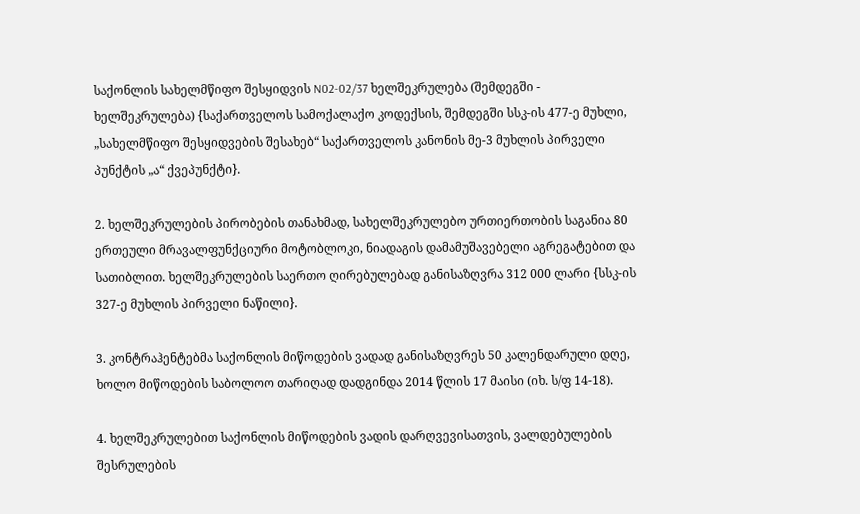საქონლის სახელმწიფო შესყიდვის N02-02/37 ხელშეკრულება (შემდეგში - ხელშეკრულება) {საქართველოს სამოქალაქო კოდექსის, შემდეგში სსკ-ის 477-ე მუხლი, „სახელმწიფო შესყიდვების შესახებ“ საქართველოს კანონის მე-3 მუხლის პირველი პუნქტის „ა“ ქვეპუნქტი}.

2. ხელშეკრულების პირობების თანახმად, სახელშეკრულებო ურთიერთობის საგანია 80 ერთეული მრავალფუნქციური მოტობლოკი, ნიადაგის დამამუშავებელი აგრეგატებით და სათიბლით. ხელშეკრულების საერთო ღირებულებად განისაზღვრა 312 000 ლარი {სსკ-ის 327-ე მუხლის პირველი ნაწილი}.

3. კონტრაჰენტებმა საქონლის მიწოდების ვადად განისაზღვრეს 50 კალენდარული დღე, ხოლო მიწოდების საბოლოო თარიღად დადგინდა 2014 წლის 17 მაისი (იხ. ს/ფ 14-18).

4. ხელშეკრულებით საქონლის მიწოდების ვადის დარღვევისათვის, ვალდებულების შესრულების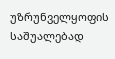უზრუნველყოფის საშუალებად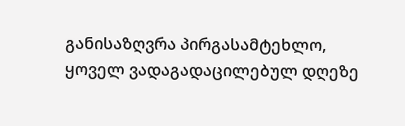განისაზღვრა პირგასამტეხლო, ყოველ ვადაგადაცილებულ დღეზე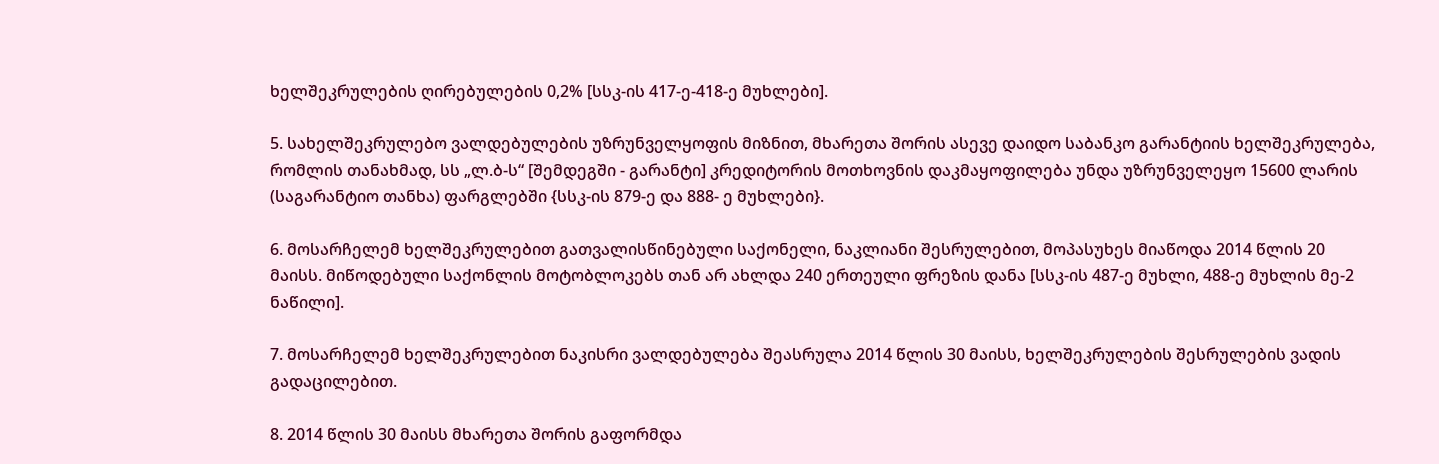ხელშეკრულების ღირებულების 0,2% [სსკ-ის 417-ე-418-ე მუხლები].

5. სახელშეკრულებო ვალდებულების უზრუნველყოფის მიზნით, მხარეთა შორის ასევე დაიდო საბანკო გარანტიის ხელშეკრულება, რომლის თანახმად, სს „ლ.ბ-ს“ [შემდეგში - გარანტი] კრედიტორის მოთხოვნის დაკმაყოფილება უნდა უზრუნველეყო 15600 ლარის (საგარანტიო თანხა) ფარგლებში {სსკ-ის 879-ე და 888- ე მუხლები}.

6. მოსარჩელემ ხელშეკრულებით გათვალისწინებული საქონელი, ნაკლიანი შესრულებით, მოპასუხეს მიაწოდა 2014 წლის 20 მაისს. მიწოდებული საქონლის მოტობლოკებს თან არ ახლდა 240 ერთეული ფრეზის დანა [სსკ-ის 487-ე მუხლი, 488-ე მუხლის მე-2 ნაწილი].

7. მოსარჩელემ ხელშეკრულებით ნაკისრი ვალდებულება შეასრულა 2014 წლის 30 მაისს, ხელშეკრულების შესრულების ვადის გადაცილებით.

8. 2014 წლის 30 მაისს მხარეთა შორის გაფორმდა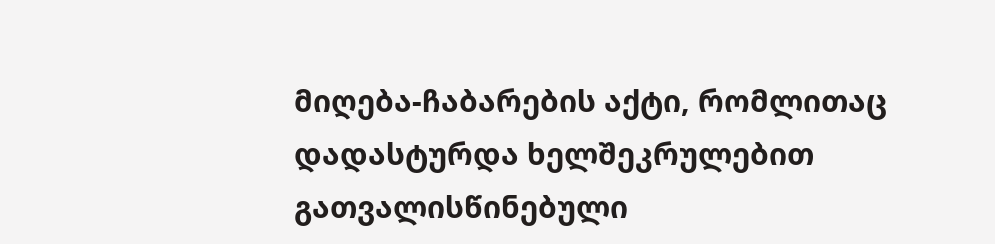მიღება-ჩაბარების აქტი, რომლითაც დადასტურდა ხელშეკრულებით გათვალისწინებული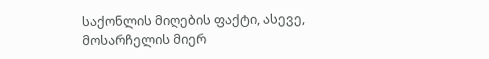საქონლის მიღების ფაქტი, ასევე, მოსარჩელის მიერ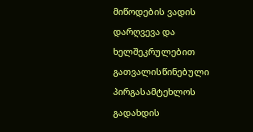მიწოდების ვადის დარღვევა და ხელშეკრულებით გათვალისწინებული პირგასამტეხლოს გადახდის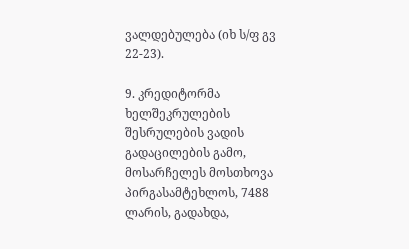ვალდებულება (იხ ს/ფ გვ 22-23).

9. კრედიტორმა ხელშეკრულების შესრულების ვადის გადაცილების გამო, მოსარჩელეს მოსთხოვა პირგასამტეხლოს, 7488 ლარის, გადახდა,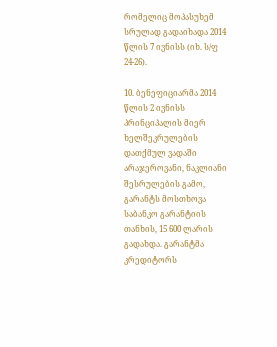რომელიც მოპასუხემ სრულად გადაიხადა 2014 წლის 7 ივნისს (იხ. ს/ფ 24-26).

10. ბენეფიციარმა 2014 წლის 2 ივნისს პრინციპალის მიერ ხელშეკრულების დათქმულ ვადაში არაჯეროვანი, ნაკლიანი შესრულების გამო, გარანტს მოსთხოვა საბანკო გარანტიის თანხის, 15 600 ლარის გადახდა. გარანტმა კრედიტორს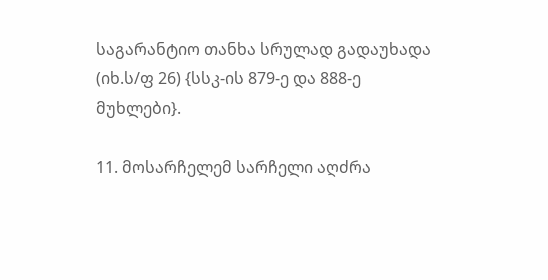საგარანტიო თანხა სრულად გადაუხადა (იხ.ს/ფ 26) {სსკ-ის 879-ე და 888-ე მუხლები}.

11. მოსარჩელემ სარჩელი აღძრა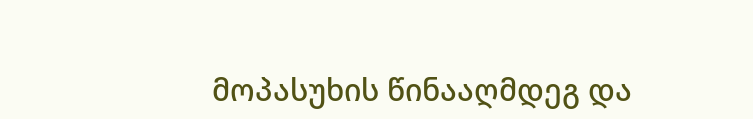მოპასუხის წინააღმდეგ და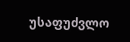უსაფუძვლო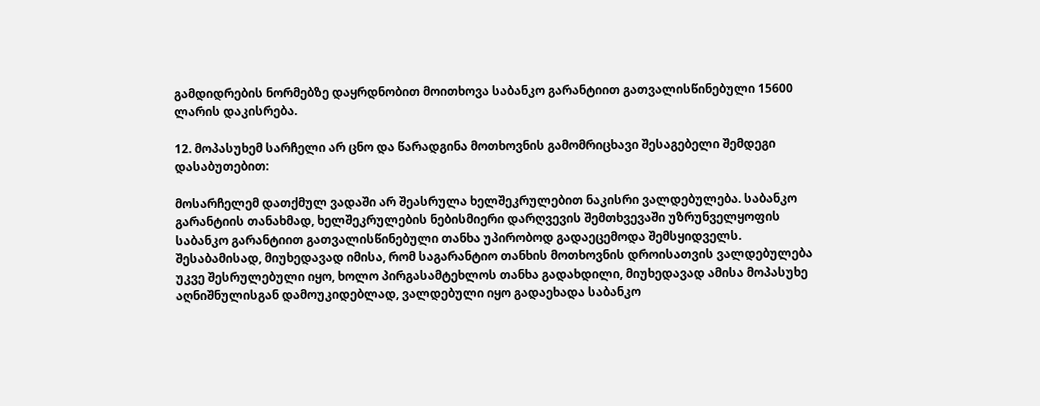გამდიდრების ნორმებზე დაყრდნობით მოითხოვა საბანკო გარანტიით გათვალისწინებული 15600 ლარის დაკისრება.

12. მოპასუხემ სარჩელი არ ცნო და წარადგინა მოთხოვნის გამომრიცხავი შესაგებელი შემდეგი დასაბუთებით:

მოსარჩელემ დათქმულ ვადაში არ შეასრულა ხელშეკრულებით ნაკისრი ვალდებულება. საბანკო გარანტიის თანახმად, ხელშეკრულების ნებისმიერი დარღვევის შემთხვევაში უზრუნველყოფის საბანკო გარანტიით გათვალისწინებული თანხა უპირობოდ გადაეცემოდა შემსყიდველს. შესაბამისად, მიუხედავად იმისა, რომ საგარანტიო თანხის მოთხოვნის დროისათვის ვალდებულება უკვე შესრულებული იყო, ხოლო პირგასამტეხლოს თანხა გადახდილი, მიუხედავად ამისა მოპასუხე აღნიშნულისგან დამოუკიდებლად, ვალდებული იყო გადაეხადა საბანკო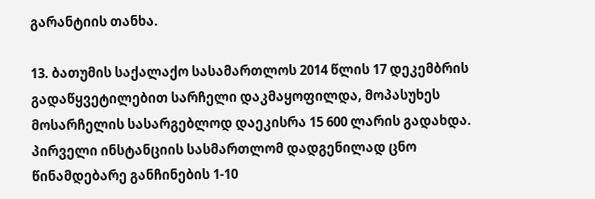გარანტიის თანხა.

13. ბათუმის საქალაქო სასამართლოს 2014 წლის 17 დეკემბრის გადაწყვეტილებით სარჩელი დაკმაყოფილდა, მოპასუხეს მოსარჩელის სასარგებლოდ დაეკისრა 15 600 ლარის გადახდა. პირველი ინსტანციის სასმართლომ დადგენილად ცნო წინამდებარე განჩინების 1-10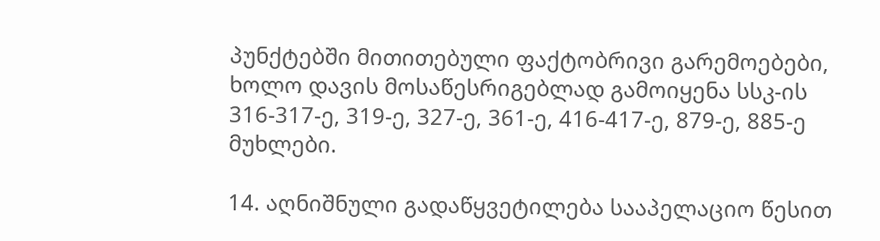პუნქტებში მითითებული ფაქტობრივი გარემოებები, ხოლო დავის მოსაწესრიგებლად გამოიყენა სსკ-ის 316-317-ე, 319-ე, 327-ე, 361-ე, 416-417-ე, 879-ე, 885-ე მუხლები.

14. აღნიშნული გადაწყვეტილება სააპელაციო წესით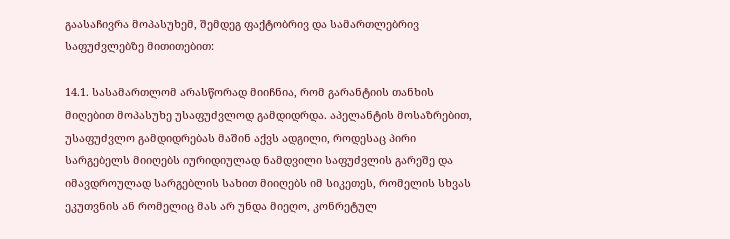გაასაჩივრა მოპასუხემ, შემდეგ ფაქტობრივ და სამართლებრივ საფუძვლებზე მითითებით:

14.1. სასამართლომ არასწორად მიიჩნია, რომ გარანტიის თანხის მიღებით მოპასუხე უსაფუძვლოდ გამდიდრდა. აპელანტის მოსაზრებით, უსაფუძვლო გამდიდრებას მაშინ აქვს ადგილი, როდესაც პირი სარგებელს მიიღებს იურიდიულად ნამდვილი საფუძვლის გარეშე და იმავდროულად სარგებლის სახით მიიღებს იმ სიკეთეს, რომელის სხვას ეკუთვნის ან რომელიც მას არ უნდა მიეღო, კონრეტულ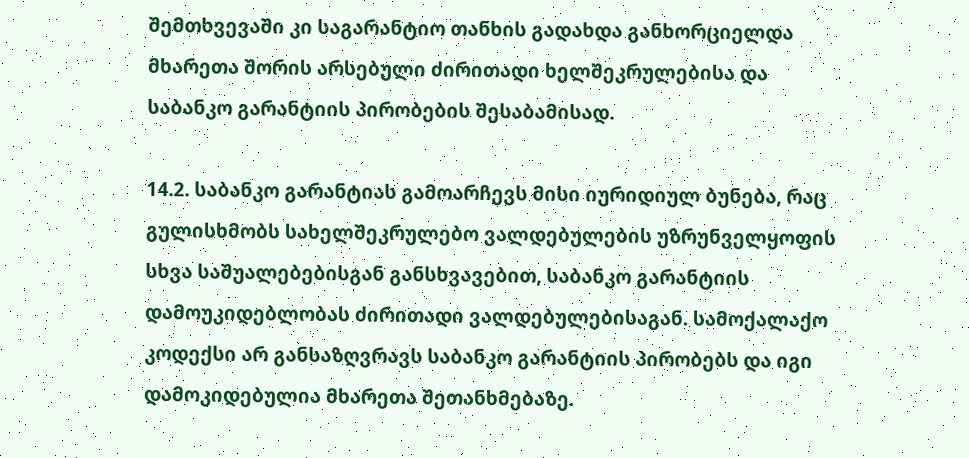შემთხვევაში კი საგარანტიო თანხის გადახდა განხორციელდა მხარეთა შორის არსებული ძირითადი ხელშეკრულებისა და საბანკო გარანტიის პირობების შესაბამისად.

14.2. საბანკო გარანტიას გამოარჩევს მისი იურიდიულ ბუნება, რაც გულისხმობს სახელშეკრულებო ვალდებულების უზრუნველყოფის სხვა საშუალებებისგან განსხვავებით, საბანკო გარანტიის დამოუკიდებლობას ძირითადი ვალდებულებისაგან. სამოქალაქო კოდექსი არ განსაზღვრავს საბანკო გარანტიის პირობებს და იგი დამოკიდებულია მხარეთა შეთანხმებაზე.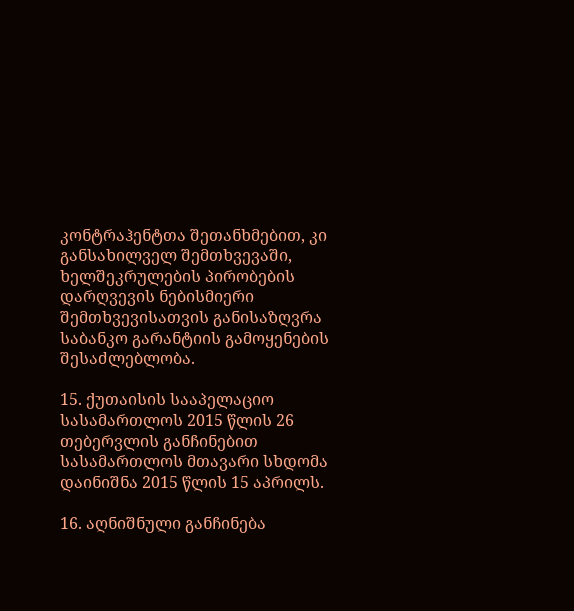კონტრაჰენტთა შეთანხმებით, კი განსახილველ შემთხვევაში, ხელშეკრულების პირობების დარღვევის ნებისმიერი შემთხვევისათვის განისაზღვრა საბანკო გარანტიის გამოყენების შესაძლებლობა.

15. ქუთაისის სააპელაციო სასამართლოს 2015 წლის 26 თებერვლის განჩინებით სასამართლოს მთავარი სხდომა დაინიშნა 2015 წლის 15 აპრილს.

16. აღნიშნული განჩინება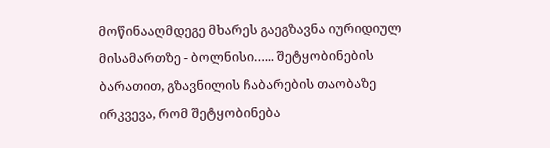მოწინააღმდეგე მხარეს გაეგზავნა იურიდიულ მისამართზე - ბოლნისი…... შეტყობინების ბარათით, გზავნილის ჩაბარების თაობაზე ირკვევა, რომ შეტყობინება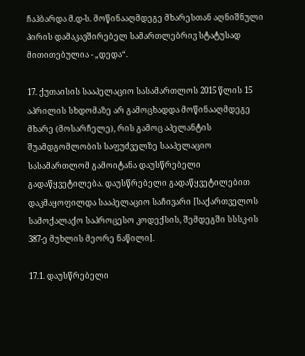ჩაჰბარდა მ.დ-ს. მოწინააღმდეგე მხარესთან აღნიშნული პირის დამაკავშირებელ სამართლებრივ სტატუსად მითითებულია - „დედა“.

17. ქუთაისის სააპელაციო სასამართლოს 2015 წლის 15 აპრილის სხდომაზე არ გამოცხადდა მოწინააღმდეგე მხარე (მოსარჩელე), რის გამოც აპელანტის შუამდგომლობის საფუძველზე სააპელაციო სასამართლომ გამოიტანა დაუსწრებელი გადაწყვეტილება. დაუსწრებელი გადაწყვეტილებით დაკმაყოფილდა სააპელაციო საჩივარი [საქართველოს სამოქალაქო საპროცესო კოდექსის, შემდეგში სსსკ-ის 387-ე მუხლის მეორე ნაწილი].

17.1. დაუსწრებელი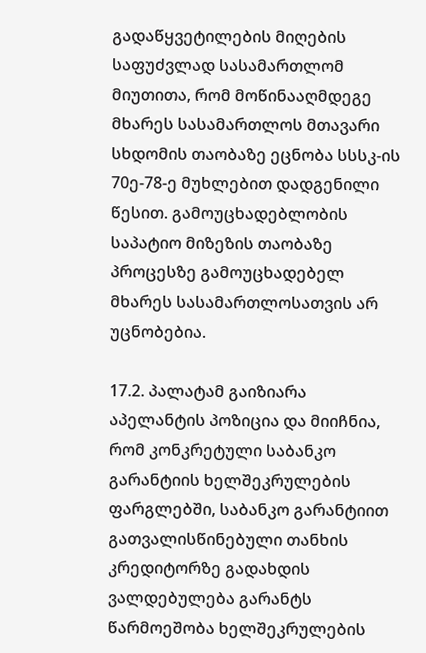გადაწყვეტილების მიღების საფუძვლად სასამართლომ მიუთითა, რომ მოწინააღმდეგე მხარეს სასამართლოს მთავარი სხდომის თაობაზე ეცნობა სსსკ-ის 70ე-78-ე მუხლებით დადგენილი წესით. გამოუცხადებლობის საპატიო მიზეზის თაობაზე პროცესზე გამოუცხადებელ მხარეს სასამართლოსათვის არ უცნობებია.

17.2. პალატამ გაიზიარა აპელანტის პოზიცია და მიიჩნია, რომ კონკრეტული საბანკო გარანტიის ხელშეკრულების ფარგლებში, საბანკო გარანტიით გათვალისწინებული თანხის კრედიტორზე გადახდის ვალდებულება გარანტს წარმოეშობა ხელშეკრულების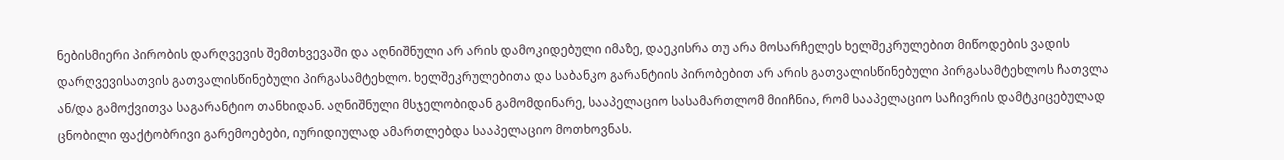ნებისმიერი პირობის დარღვევის შემთხვევაში და აღნიშნული არ არის დამოკიდებული იმაზე, დაეკისრა თუ არა მოსარჩელეს ხელშეკრულებით მიწოდების ვადის დარღვევისათვის გათვალისწინებული პირგასამტეხლო. ხელშეკრულებითა და საბანკო გარანტიის პირობებით არ არის გათვალისწინებული პირგასამტეხლოს ჩათვლა ან/და გამოქვითვა საგარანტიო თანხიდან. აღნიშნული მსჯელობიდან გამომდინარე, სააპელაციო სასამართლომ მიიჩნია, რომ სააპელაციო საჩივრის დამტკიცებულად ცნობილი ფაქტობრივი გარემოებები, იურიდიულად ამართლებდა სააპელაციო მოთხოვნას.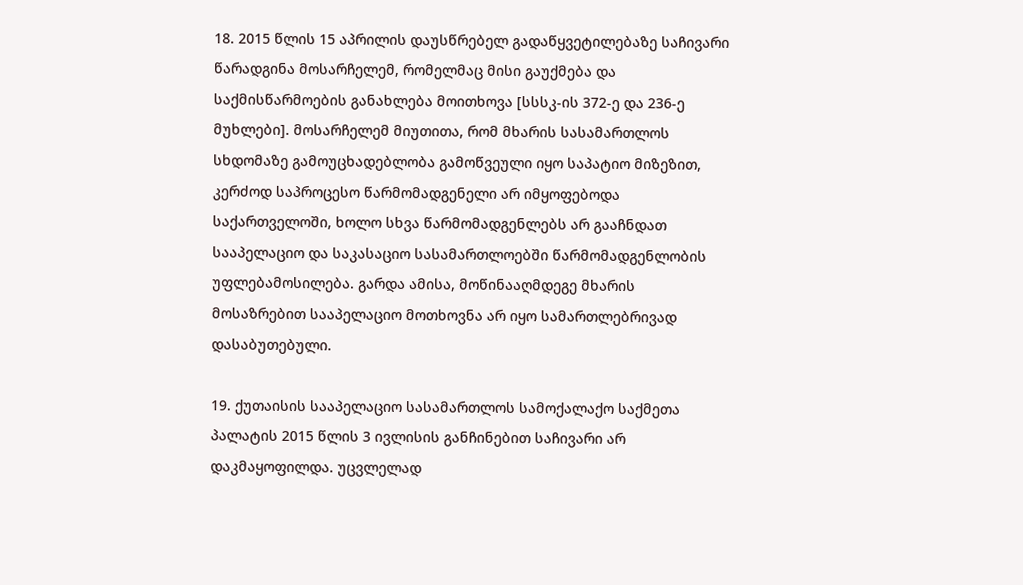18. 2015 წლის 15 აპრილის დაუსწრებელ გადაწყვეტილებაზე საჩივარი წარადგინა მოსარჩელემ, რომელმაც მისი გაუქმება და საქმისწარმოების განახლება მოითხოვა [სსსკ-ის 372-ე და 236-ე მუხლები]. მოსარჩელემ მიუთითა, რომ მხარის სასამართლოს სხდომაზე გამოუცხადებლობა გამოწვეული იყო საპატიო მიზეზით, კერძოდ საპროცესო წარმომადგენელი არ იმყოფებოდა საქართველოში, ხოლო სხვა წარმომადგენლებს არ გააჩნდათ სააპელაციო და საკასაციო სასამართლოებში წარმომადგენლობის უფლებამოსილება. გარდა ამისა, მოწინააღმდეგე მხარის მოსაზრებით სააპელაციო მოთხოვნა არ იყო სამართლებრივად დასაბუთებული.

19. ქუთაისის სააპელაციო სასამართლოს სამოქალაქო საქმეთა პალატის 2015 წლის 3 ივლისის განჩინებით საჩივარი არ დაკმაყოფილდა. უცვლელად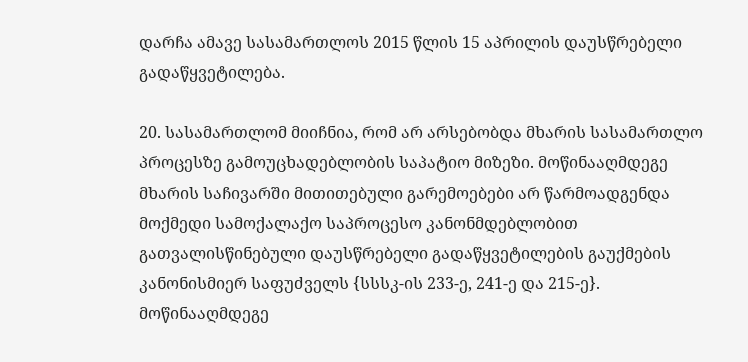დარჩა ამავე სასამართლოს 2015 წლის 15 აპრილის დაუსწრებელი გადაწყვეტილება.

20. სასამართლომ მიიჩნია, რომ არ არსებობდა მხარის სასამართლო პროცესზე გამოუცხადებლობის საპატიო მიზეზი. მოწინააღმდეგე მხარის საჩივარში მითითებული გარემოებები არ წარმოადგენდა მოქმედი სამოქალაქო საპროცესო კანონმდებლობით გათვალისწინებული დაუსწრებელი გადაწყვეტილების გაუქმების კანონისმიერ საფუძველს {სსსკ-ის 233-ე, 241-ე და 215-ე}. მოწინააღმდეგე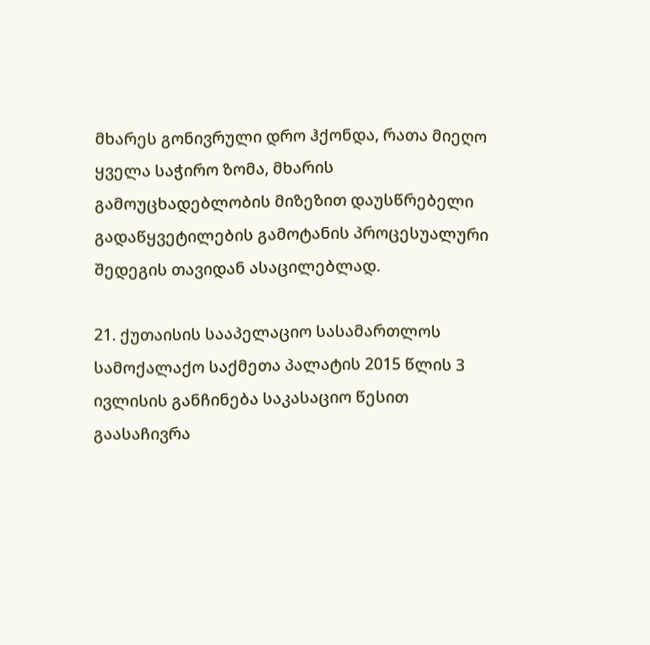მხარეს გონივრული დრო ჰქონდა, რათა მიეღო ყველა საჭირო ზომა, მხარის გამოუცხადებლობის მიზეზით დაუსწრებელი გადაწყვეტილების გამოტანის პროცესუალური შედეგის თავიდან ასაცილებლად.

21. ქუთაისის სააპელაციო სასამართლოს სამოქალაქო საქმეთა პალატის 2015 წლის 3 ივლისის განჩინება საკასაციო წესით გაასაჩივრა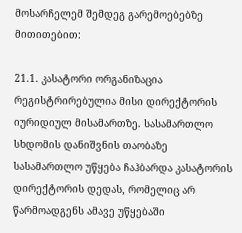მოსარჩელემ შემდეგ გარემოებებზე მითითებით:

21.1. კასატორი ორგანიზაცია რეგისტრირებულია მისი დირექტორის იურიდიულ მისამართზე. სასამართლო სხდომის დანიშვნის თაობაზე სასამართლო უწყება ჩაჰბარდა კასატორის დირექტორის დედას, რომელიც არ წარმოადგენს ამავე უწყებაში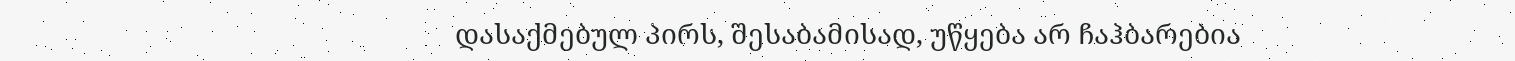დასაქმებულ პირს, შესაბამისად, უწყება არ ჩაჰბარებია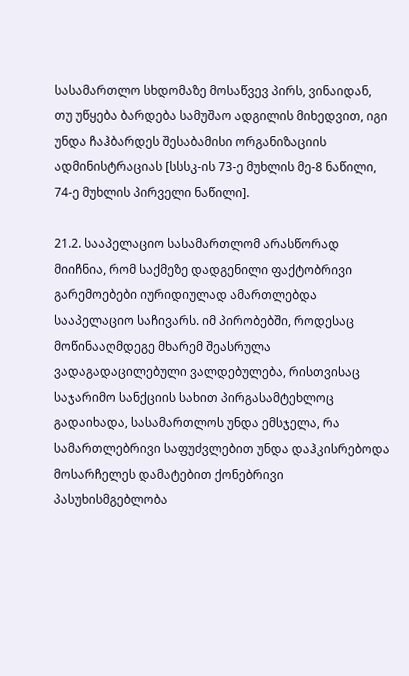სასამართლო სხდომაზე მოსაწვევ პირს, ვინაიდან, თუ უწყება ბარდება სამუშაო ადგილის მიხედვით, იგი უნდა ჩაჰბარდეს შესაბამისი ორგანიზაციის ადმინისტრაციას [სსსკ-ის 73-ე მუხლის მე-8 ნაწილი, 74-ე მუხლის პირველი ნაწილი].

21.2. სააპელაციო სასამართლომ არასწორად მიიჩნია, რომ საქმეზე დადგენილი ფაქტობრივი გარემოებები იურიდიულად ამართლებდა სააპელაციო საჩივარს. იმ პირობებში, როდესაც მოწინააღმდეგე მხარემ შეასრულა ვადაგადაცილებული ვალდებულება, რისთვისაც საჯარიმო სანქციის სახით პირგასამტეხლოც გადაიხადა, სასამართლოს უნდა ემსჯელა, რა სამართლებრივი საფუძვლებით უნდა დაჰკისრებოდა მოსარჩელეს დამატებით ქონებრივი პასუხისმგებლობა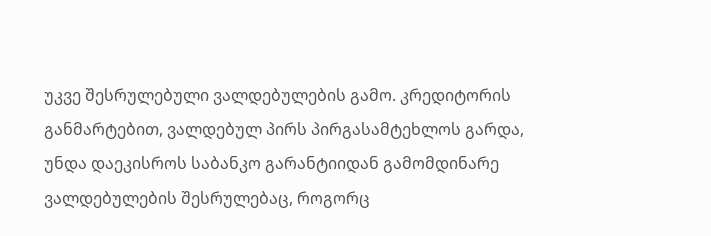უკვე შესრულებული ვალდებულების გამო. კრედიტორის განმარტებით, ვალდებულ პირს პირგასამტეხლოს გარდა, უნდა დაეკისროს საბანკო გარანტიიდან გამომდინარე ვალდებულების შესრულებაც, როგორც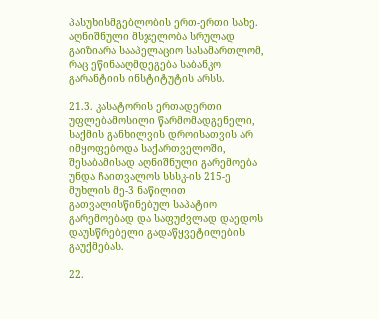პასუხისმგებლობის ერთ-ერთი სახე. აღნიშნული მსჯელობა სრულად გაიზიარა სააპელაციო სასამართლომ, რაც ეწინააღმდეგება საბანკო გარანტიის ინსტიტუტის არსს.

21.3. კასატორის ერთადერთი უფლებამოსილი წარმომადგენელი, საქმის განხილვის დროისათვის არ იმყოფებოდა საქართველოში, შესაბამისად აღნიშნული გარემოება უნდა ჩაითვალოს სსსკ-ის 215-ე მუხლის მე-3 ნაწილით გათვალისწინებულ საპატიო გარემოებად და საფუძვლად დაედოს დაუსწრებელი გადაწყვეტილების გაუქმებას.

22.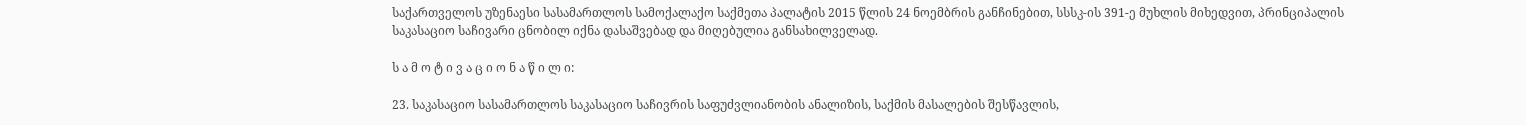საქართველოს უზენაესი სასამართლოს სამოქალაქო საქმეთა პალატის 2015 წლის 24 ნოემბრის განჩინებით, სსსკ-ის 391-ე მუხლის მიხედვით, პრინციპალის საკასაციო საჩივარი ცნობილ იქნა დასაშვებად და მიღებულია განსახილველად.

ს ა მ ო ტ ი ვ ა ც ი ო ნ ა წ ი ლ ი:

23. საკასაციო სასამართლოს საკასაციო საჩივრის საფუძვლიანობის ანალიზის, საქმის მასალების შესწავლის,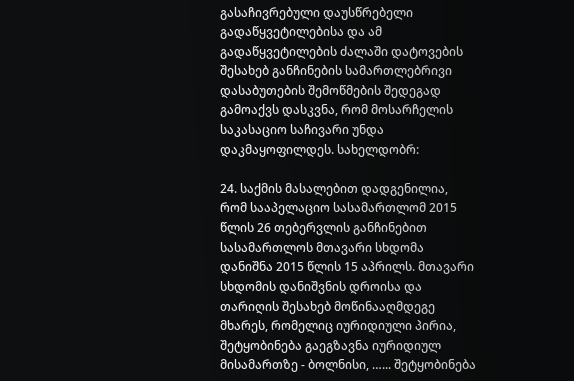გასაჩივრებული დაუსწრებელი გადაწყვეტილებისა და ამ გადაწყვეტილების ძალაში დატოვების შესახებ განჩინების სამართლებრივი დასაბუთების შემოწმების შედეგად გამოაქვს დასკვნა, რომ მოსარჩელის საკასაციო საჩივარი უნდა დაკმაყოფილდეს. სახელდობრ:

24. საქმის მასალებით დადგენილია, რომ სააპელაციო სასამართლომ 2015 წლის 26 თებერვლის განჩინებით სასამართლოს მთავარი სხდომა დანიშნა 2015 წლის 15 აპრილს. მთავარი სხდომის დანიშვნის დროისა და თარიღის შესახებ მოწინააღმდეგე მხარეს, რომელიც იურიდიული პირია, შეტყობინება გაეგზავნა იურიდიულ მისამართზე - ბოლნისი, …... შეტყობინება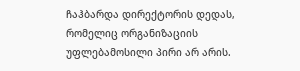ჩაჰბარდა დირექტორის დედას, რომელიც ორგანიზაციის უფლებამოსილი პირი არ არის.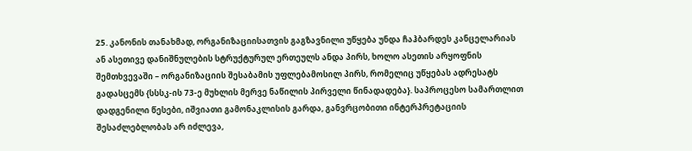25. კანონის თანახმად, ორგანიზაციისათვის გაგზავნილი უწყება უნდა ჩაჰბარდეს კანცელარიას ან ასეთივე დანიშნულების სტრუქტურულ ერთეულს ანდა პირს, ხოლო ასეთის არყოფნის შემთხვევაში – ორგანიზაციის შესაბამის უფლებამოსილ პირს, რომელიც უწყებას ადრესატს გადასცემს {სსსკ-ის 73-ე მუხლის მერვე ნაწილის პირველი წინადადება}. საპროცესო სამართლით დადგენილი წესები, იშვიათი გამონაკლისის გარდა, განვრცობითი ინტერპრეტაციის შესაძლებლობას არ იძლევა,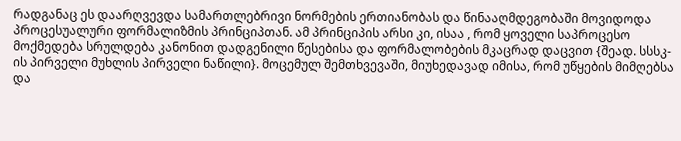რადგანაც ეს დაარღვევდა სამართლებრივი ნორმების ერთიანობას და წინააღმდეგობაში მოვიდოდა პროცესუალური ფორმალიზმის პრინციპთან. ამ პრინციპის არსი კი, ისაა , რომ ყოველი საპროცესო მოქმედება სრულდება კანონით დადგენილი წესებისა და ფორმალობების მკაცრად დაცვით {შეად. სსსკ-ის პირველი მუხლის პირველი ნაწილი}. მოცემულ შემთხვევაში, მიუხედავად იმისა, რომ უწყების მიმღებსა და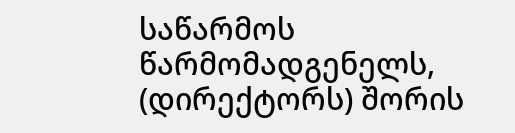საწარმოს წარმომადგენელს, (დირექტორს) შორის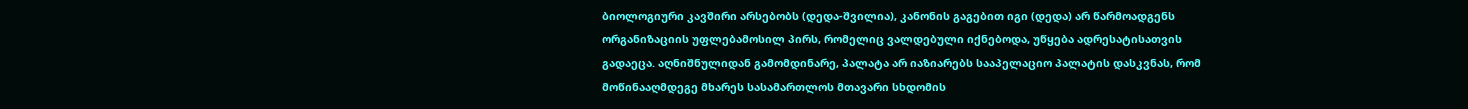ბიოლოგიური კავშირი არსებობს (დედა-შვილია), კანონის გაგებით იგი (დედა) არ წარმოადგენს ორგანიზაციის უფლებამოსილ პირს, რომელიც ვალდებული იქნებოდა, უწყება ადრესატისათვის გადაეცა. აღნიშნულიდან გამომდინარე, პალატა არ იაზიარებს სააპელაციო პალატის დასკვნას, რომ მოწინააღმდეგე მხარეს სასამართლოს მთავარი სხდომის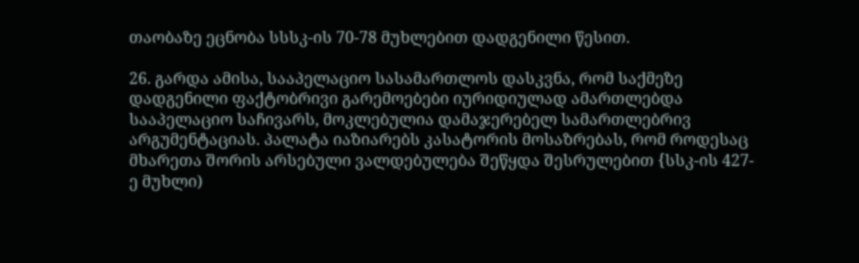თაობაზე ეცნობა სსსკ-ის 70-78 მუხლებით დადგენილი წესით.

26. გარდა ამისა, სააპელაციო სასამართლოს დასკვნა, რომ საქმეზე დადგენილი ფაქტობრივი გარემოებები იურიდიულად ამართლებდა სააპელაციო საჩივარს, მოკლებულია დამაჯერებელ სამართლებრივ არგუმენტაციას. პალატა იაზიარებს კასატორის მოსაზრებას, რომ როდესაც მხარეთა შორის არსებული ვალდებულება შეწყდა შესრულებით {სსკ-ის 427-ე მუხლი)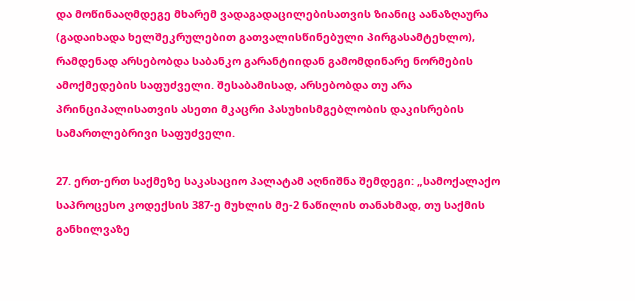და მოწინააღმდეგე მხარემ ვადაგადაცილებისათვის ზიანიც აანაზღაურა (გადაიხადა ხელშეკრულებით გათვალისწინებული პირგასამტეხლო), რამდენად არსებობდა საბანკო გარანტიიდან გამომდინარე ნორმების ამოქმედების საფუძველი. შესაბამისად, არსებობდა თუ არა პრინციპალისათვის ასეთი მკაცრი პასუხისმგებლობის დაკისრების სამართლებრივი საფუძველი.

27. ერთ-ერთ საქმეზე საკასაციო პალატამ აღნიშნა შემდეგი: „სამოქალაქო საპროცესო კოდექსის 387-ე მუხლის მე-2 ნაწილის თანახმად, თუ საქმის განხილვაზე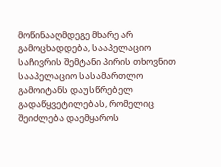მოწინააღმდეგე მხარე არ გამოცხადდება, სააპელაციო საჩივრის შემტანი პირის თხოვნით სააპელაციო სასამართლო გამოიტანს დაუსწრებელ გადაწყვეტილებას, რომელიც შეიძლება დაემყაროს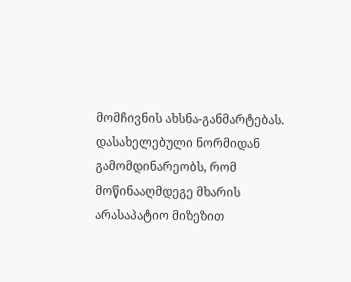მომჩივნის ახსნა-განმარტებას. დასახელებული ნორმიდან გამომდინარეობს, რომ მოწინააღმდეგე მხარის არასაპატიო მიზეზით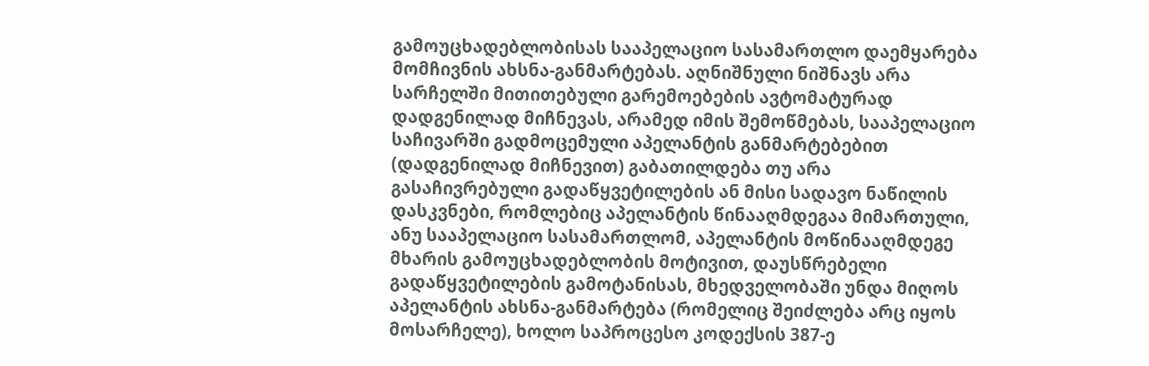გამოუცხადებლობისას სააპელაციო სასამართლო დაემყარება მომჩივნის ახსნა-განმარტებას. აღნიშნული ნიშნავს არა სარჩელში მითითებული გარემოებების ავტომატურად დადგენილად მიჩნევას, არამედ იმის შემოწმებას, სააპელაციო საჩივარში გადმოცემული აპელანტის განმარტებებით (დადგენილად მიჩნევით) გაბათილდება თუ არა გასაჩივრებული გადაწყვეტილების ან მისი სადავო ნაწილის დასკვნები, რომლებიც აპელანტის წინააღმდეგაა მიმართული, ანუ სააპელაციო სასამართლომ, აპელანტის მოწინააღმდეგე მხარის გამოუცხადებლობის მოტივით, დაუსწრებელი გადაწყვეტილების გამოტანისას, მხედველობაში უნდა მიღოს აპელანტის ახსნა-განმარტება (რომელიც შეიძლება არც იყოს მოსარჩელე), ხოლო საპროცესო კოდექსის 387-ე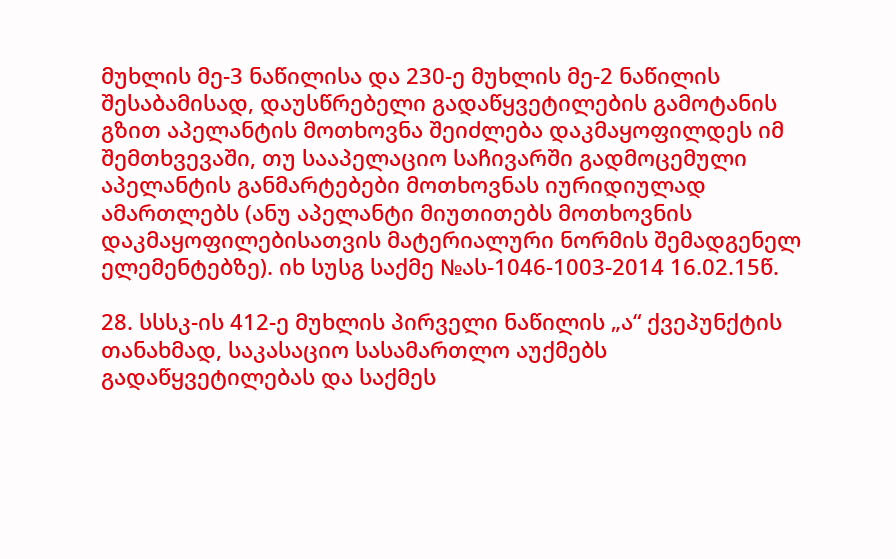მუხლის მე-3 ნაწილისა და 230-ე მუხლის მე-2 ნაწილის შესაბამისად, დაუსწრებელი გადაწყვეტილების გამოტანის გზით აპელანტის მოთხოვნა შეიძლება დაკმაყოფილდეს იმ შემთხვევაში, თუ სააპელაციო საჩივარში გადმოცემული აპელანტის განმარტებები მოთხოვნას იურიდიულად ამართლებს (ანუ აპელანტი მიუთითებს მოთხოვნის დაკმაყოფილებისათვის მატერიალური ნორმის შემადგენელ ელემენტებზე). იხ სუსგ საქმე №ას-1046-1003-2014 16.02.15წ.

28. სსსკ-ის 412-ე მუხლის პირველი ნაწილის „ა“ ქვეპუნქტის თანახმად, საკასაციო სასამართლო აუქმებს გადაწყვეტილებას და საქმეს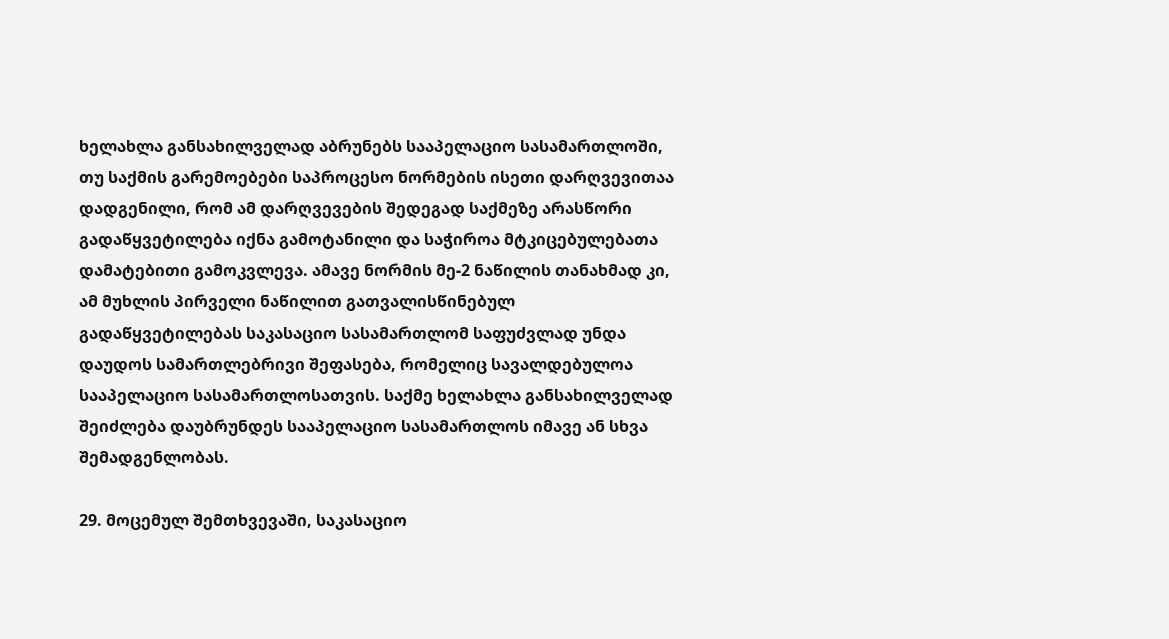ხელახლა განსახილველად აბრუნებს სააპელაციო სასამართლოში, თუ საქმის გარემოებები საპროცესო ნორმების ისეთი დარღვევითაა დადგენილი, რომ ამ დარღვევების შედეგად საქმეზე არასწორი გადაწყვეტილება იქნა გამოტანილი და საჭიროა მტკიცებულებათა დამატებითი გამოკვლევა. ამავე ნორმის მე-2 ნაწილის თანახმად კი, ამ მუხლის პირველი ნაწილით გათვალისწინებულ გადაწყვეტილებას საკასაციო სასამართლომ საფუძვლად უნდა დაუდოს სამართლებრივი შეფასება, რომელიც სავალდებულოა სააპელაციო სასამართლოსათვის. საქმე ხელახლა განსახილველად შეიძლება დაუბრუნდეს სააპელაციო სასამართლოს იმავე ან სხვა შემადგენლობას.

29. მოცემულ შემთხვევაში, საკასაციო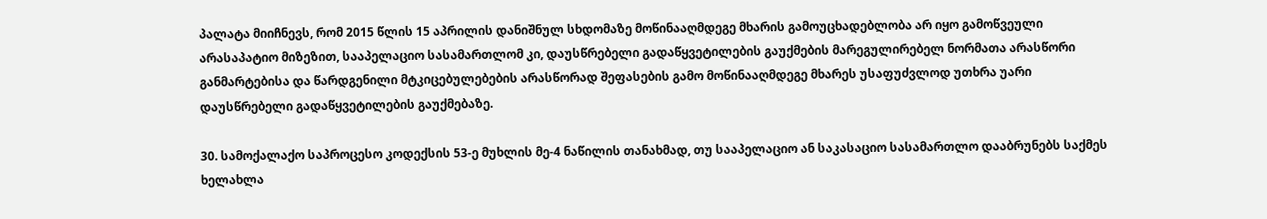პალატა მიიჩნევს, რომ 2015 წლის 15 აპრილის დანიშნულ სხდომაზე მოწინააღმდეგე მხარის გამოუცხადებლობა არ იყო გამოწვეული არასაპატიო მიზეზით, სააპელაციო სასამართლომ კი, დაუსწრებელი გადაწყვეტილების გაუქმების მარეგულირებელ ნორმათა არასწორი განმარტებისა და წარდგენილი მტკიცებულებების არასწორად შეფასების გამო მოწინააღმდეგე მხარეს უსაფუძვლოდ უთხრა უარი დაუსწრებელი გადაწყვეტილების გაუქმებაზე.

30. სამოქალაქო საპროცესო კოდექსის 53-ე მუხლის მე-4 ნაწილის თანახმად, თუ სააპელაციო ან საკასაციო სასამართლო დააბრუნებს საქმეს ხელახლა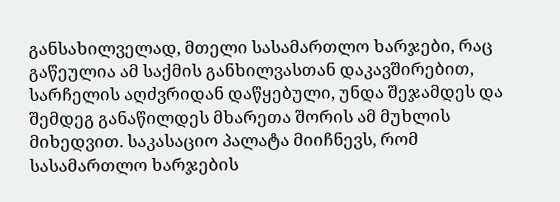განსახილველად, მთელი სასამართლო ხარჯები, რაც გაწეულია ამ საქმის განხილვასთან დაკავშირებით, სარჩელის აღძვრიდან დაწყებული, უნდა შეჯამდეს და შემდეგ განაწილდეს მხარეთა შორის ამ მუხლის მიხედვით. საკასაციო პალატა მიიჩნევს, რომ სასამართლო ხარჯების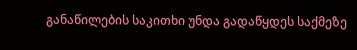განაწილების საკითხი უნდა გადაწყდეს საქმეზე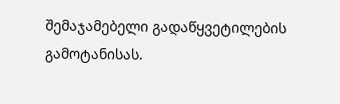შემაჯამებელი გადაწყვეტილების გამოტანისას.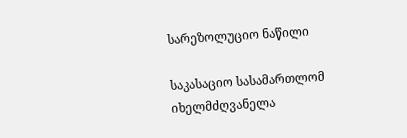სარეზოლუციო ნაწილი

საკასაციო სასამართლომ იხელმძღვანელა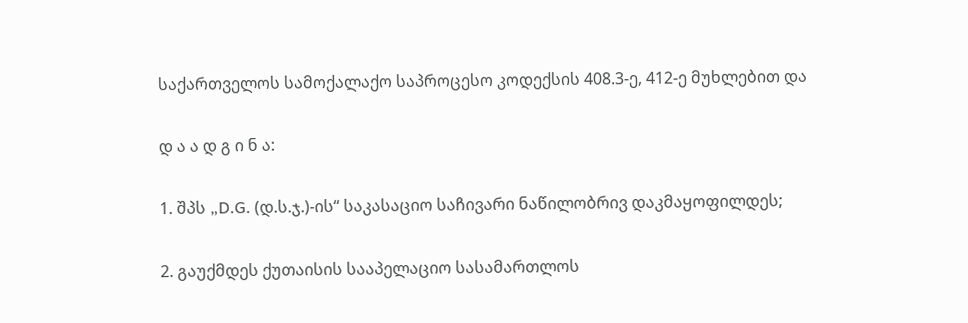საქართველოს სამოქალაქო საპროცესო კოდექსის 408.3-ე, 412-ე მუხლებით და

დ ა ა დ გ ი ნ ა:

1. შპს „D.G. (დ.ს.ჯ.)-ის“ საკასაციო საჩივარი ნაწილობრივ დაკმაყოფილდეს;

2. გაუქმდეს ქუთაისის სააპელაციო სასამართლოს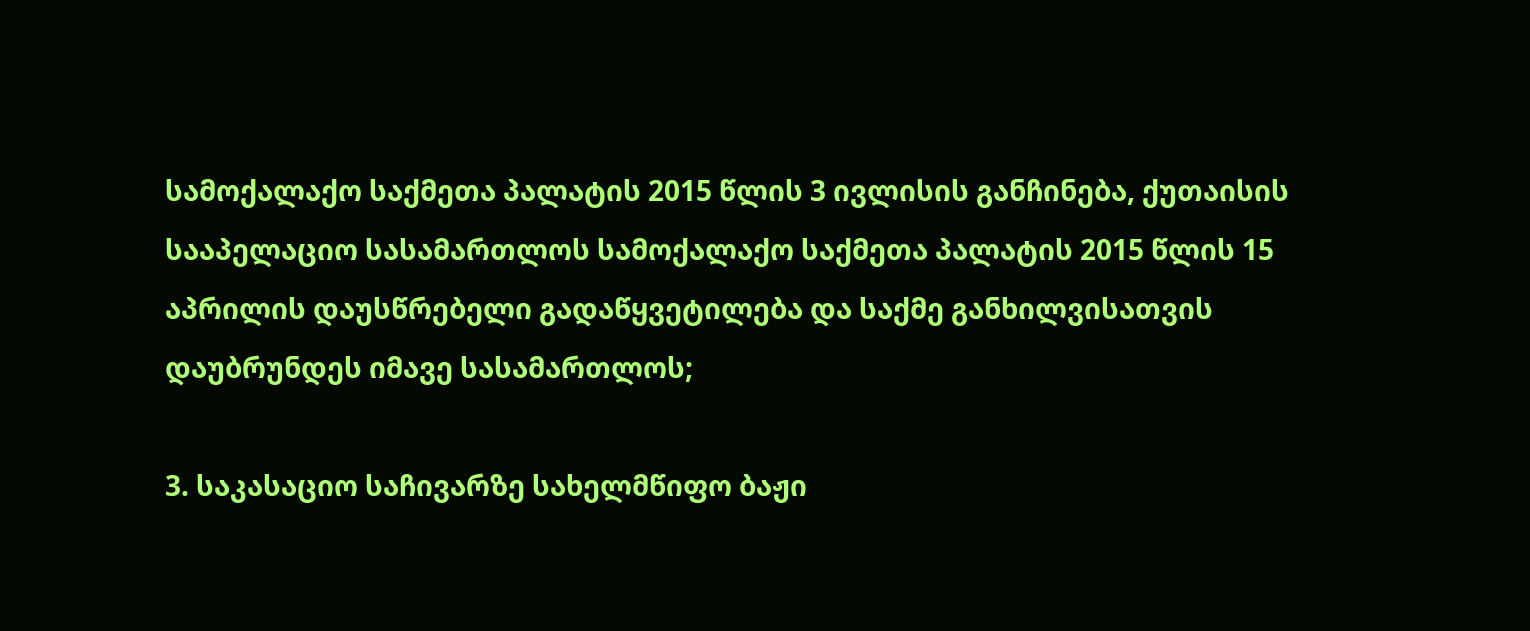სამოქალაქო საქმეთა პალატის 2015 წლის 3 ივლისის განჩინება, ქუთაისის სააპელაციო სასამართლოს სამოქალაქო საქმეთა პალატის 2015 წლის 15 აპრილის დაუსწრებელი გადაწყვეტილება და საქმე განხილვისათვის დაუბრუნდეს იმავე სასამართლოს;

3. საკასაციო საჩივარზე სახელმწიფო ბაჟი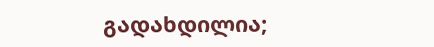გადახდილია;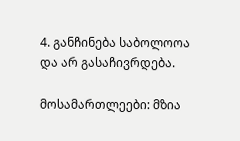4. განჩინება საბოლოოა და არ გასაჩივრდება.

მოსამართლეები: მზია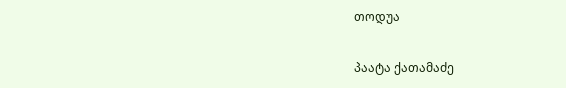თოდუა

პაატა ქათამაძე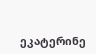ეკატერინე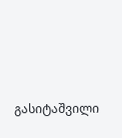გასიტაშვილი